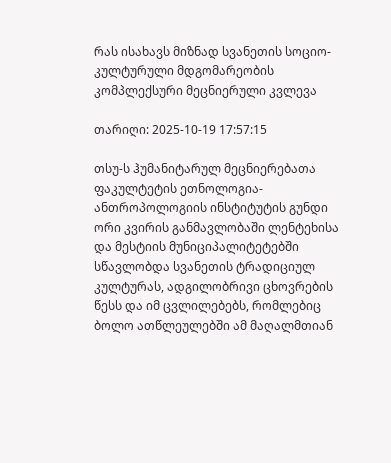რას ისახავს მიზნად სვანეთის სოციო-კულტურული მდგომარეობის კომპლექსური მეცნიერული კვლევა

თარიღი: 2025-10-19 17:57:15

თსუ-ს ჰუმანიტარულ მეცნიერებათა ფაკულტეტის ეთნოლოგია-ანთროპოლოგიის ინსტიტუტის გუნდი ორი კვირის განმავლობაში ლენტეხისა და მესტიის მუნიციპალიტეტებში სწავლობდა სვანეთის ტრადიციულ კულტურას, ადგილობრივი ცხოვრების წესს და იმ ცვლილებებს, რომლებიც ბოლო ათწლეულებში ამ მაღალმთიან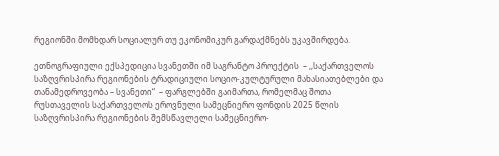რეგიონში მომხდარ სოციალურ თუ ეკონომიკურ გარდაქმნებს უკავშირდება.

ეთნოგრაფიული ექსპედიცია სვანეთში იმ საგრანტო პროექტის  – ,,საქართველოს საზღვრისპირა რეგიონების ტრადიციული სოციო-კულტურული მახასიათებლები და თანამედროვეობა – სვანეთი“  – ფარგლებში გაიმართა, რომელმაც შოთა რუსთაველის საქართველოს ეროვნული სამეცნიერო ფონდის 2025 წლის საზღვრისპირა რეგიონების შემსწავლელი სამეცნიერო-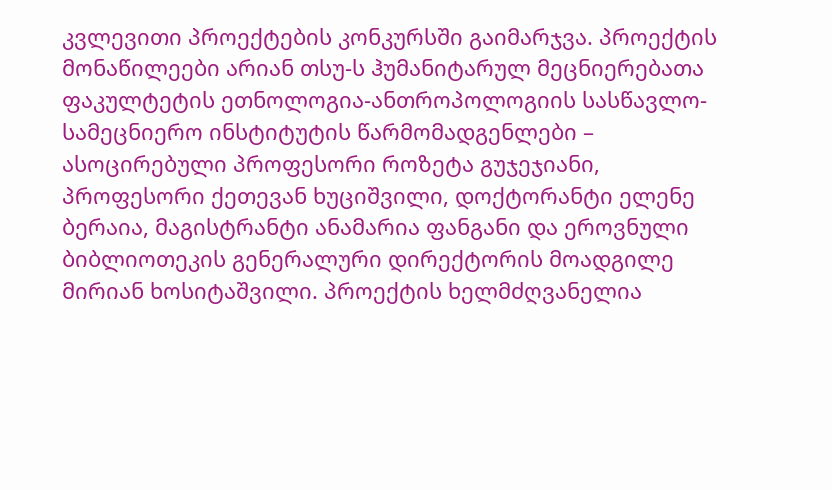კვლევითი პროექტების კონკურსში გაიმარჯვა. პროექტის მონაწილეები არიან თსუ-ს ჰუმანიტარულ მეცნიერებათა ფაკულტეტის ეთნოლოგია-ანთროპოლოგიის სასწავლო-სამეცნიერო ინსტიტუტის წარმომადგენლები – ასოცირებული პროფესორი როზეტა გუჯეჯიანი, პროფესორი ქეთევან ხუციშვილი, დოქტორანტი ელენე ბერაია, მაგისტრანტი ანამარია ფანგანი და ეროვნული ბიბლიოთეკის გენერალური დირექტორის მოადგილე მირიან ხოსიტაშვილი. პროექტის ხელმძღვანელია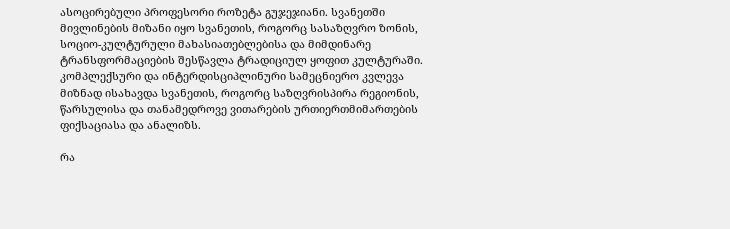ასოცირებული პროფესორი როზეტა გუჯეჯიანი. სვანეთში მივლინების მიზანი იყო სვანეთის, როგორც სასაზღვრო ზონის, სოციო-კულტურული მახასიათებლებისა და მიმდინარე ტრანსფორმაციების შესწავლა ტრადიციულ ყოფით კულტურაში. კომპლექსური და ინტერდისციპლინური სამეცნიერო კვლევა მიზნად ისახავდა სვანეთის, როგორც საზღვრისპირა რეგიონის, წარსულისა და თანამედროვე ვითარების ურთიერთმიმართების ფიქსაციასა და ანალიზს.

რა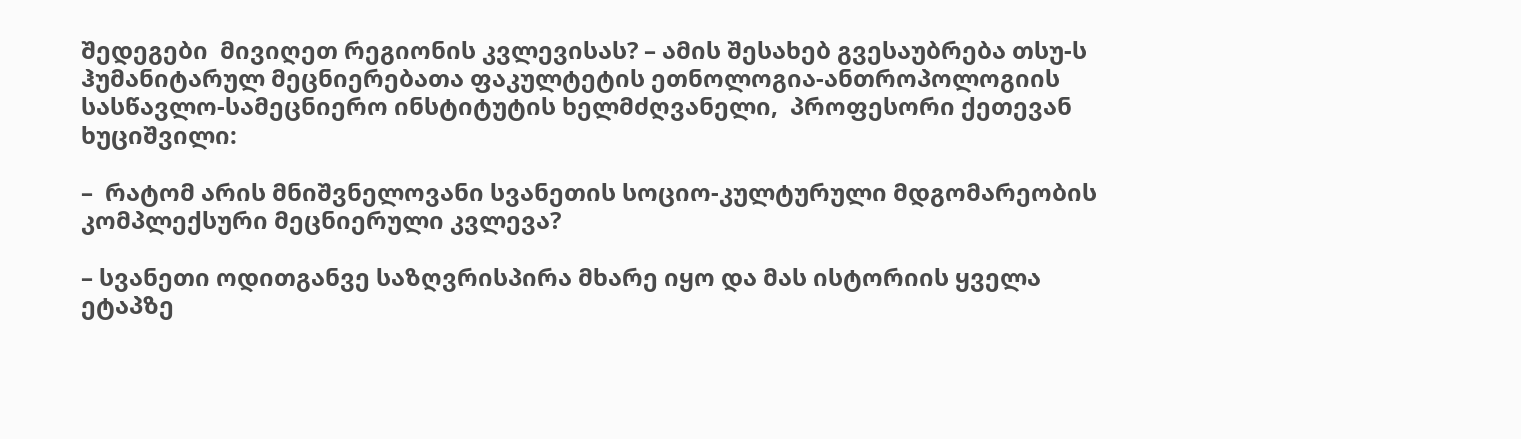შედეგები  მივიღეთ რეგიონის კვლევისას? – ამის შესახებ გვესაუბრება თსუ-ს ჰუმანიტარულ მეცნიერებათა ფაკულტეტის ეთნოლოგია-ანთროპოლოგიის სასწავლო-სამეცნიერო ინსტიტუტის ხელმძღვანელი,  პროფესორი ქეთევან  ხუციშვილი:

–  რატომ არის მნიშვნელოვანი სვანეთის სოციო-კულტურული მდგომარეობის კომპლექსური მეცნიერული კვლევა?

– სვანეთი ოდითგანვე საზღვრისპირა მხარე იყო და მას ისტორიის ყველა ეტაპზე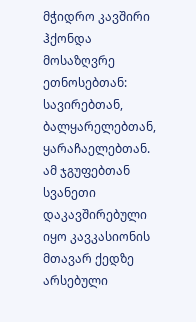მჭიდრო კავშირი ჰქონდა მოსაზღვრე ეთნოსებთან: სავირებთან, ბალყარელებთან, ყარაჩაელებთან. ამ ჯგუფებთან სვანეთი დაკავშირებული იყო კავკასიონის მთავარ ქედზე არსებული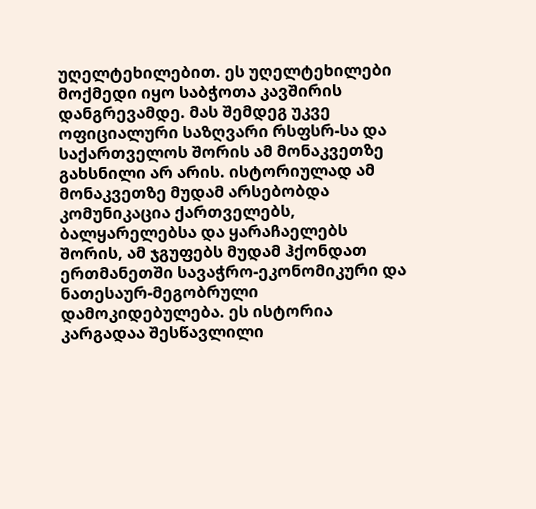უღელტეხილებით. ეს უღელტეხილები მოქმედი იყო საბჭოთა კავშირის დანგრევამდე. მას შემდეგ უკვე ოფიციალური საზღვარი რსფსრ-სა და საქართველოს შორის ამ მონაკვეთზე გახსნილი არ არის. ისტორიულად ამ მონაკვეთზე მუდამ არსებობდა კომუნიკაცია ქართველებს, ბალყარელებსა და ყარაჩაელებს შორის, ამ ჯგუფებს მუდამ ჰქონდათ ერთმანეთში სავაჭრო-ეკონომიკური და ნათესაურ-მეგობრული დამოკიდებულება. ეს ისტორია კარგადაა შესწავლილი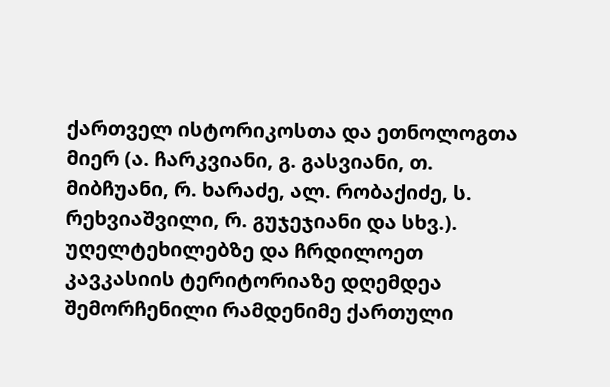ქართველ ისტორიკოსთა და ეთნოლოგთა მიერ (ა. ჩარკვიანი, გ. გასვიანი, თ. მიბჩუანი, რ. ხარაძე, ალ. რობაქიძე, ს. რეხვიაშვილი, რ. გუჯეჯიანი და სხვ.). უღელტეხილებზე და ჩრდილოეთ კავკასიის ტერიტორიაზე დღემდეა შემორჩენილი რამდენიმე ქართული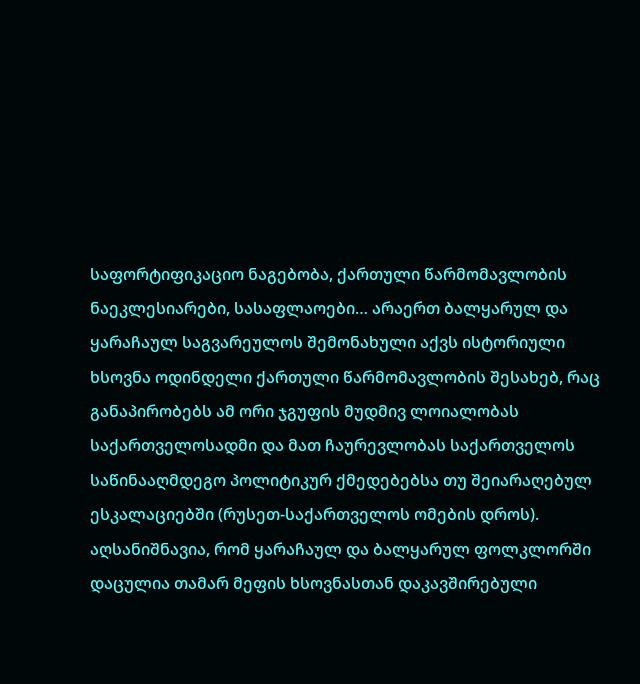საფორტიფიკაციო ნაგებობა, ქართული წარმომავლობის ნაეკლესიარები, სასაფლაოები… არაერთ ბალყარულ და ყარაჩაულ საგვარეულოს შემონახული აქვს ისტორიული ხსოვნა ოდინდელი ქართული წარმომავლობის შესახებ, რაც განაპირობებს ამ ორი ჯგუფის მუდმივ ლოიალობას საქართველოსადმი და მათ ჩაურევლობას საქართველოს საწინააღმდეგო პოლიტიკურ ქმედებებსა თუ შეიარაღებულ ესკალაციებში (რუსეთ-საქართველოს ომების დროს). აღსანიშნავია, რომ ყარაჩაულ და ბალყარულ ფოლკლორში დაცულია თამარ მეფის ხსოვნასთან დაკავშირებული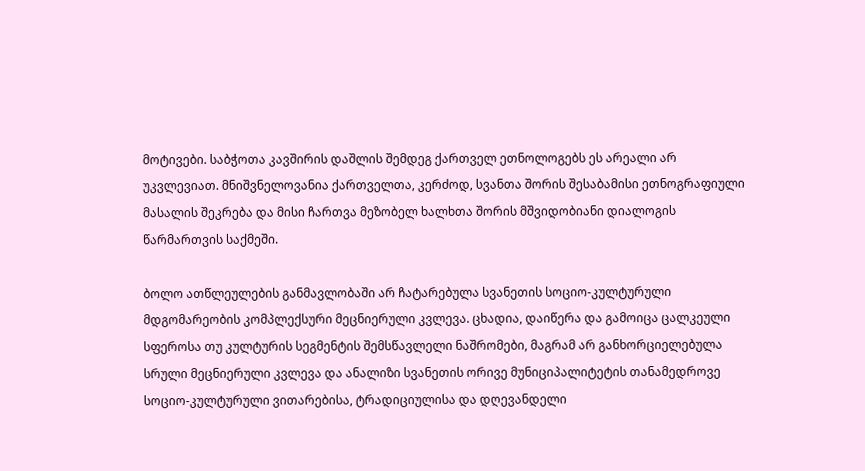მოტივები. საბჭოთა კავშირის დაშლის შემდეგ ქართველ ეთნოლოგებს ეს არეალი არ უკვლევიათ. მნიშვნელოვანია ქართველთა, კერძოდ, სვანთა შორის შესაბამისი ეთნოგრაფიული მასალის შეკრება და მისი ჩართვა მეზობელ ხალხთა შორის მშვიდობიანი დიალოგის წარმართვის საქმეში.

ბოლო ათწლეულების განმავლობაში არ ჩატარებულა სვანეთის სოციო-კულტურული მდგომარეობის კომპლექსური მეცნიერული კვლევა. ცხადია, დაიწერა და გამოიცა ცალკეული სფეროსა თუ კულტურის სეგმენტის შემსწავლელი ნაშრომები, მაგრამ არ განხორციელებულა სრული მეცნიერული კვლევა და ანალიზი სვანეთის ორივე მუნიციპალიტეტის თანამედროვე სოციო-კულტურული ვითარებისა, ტრადიციულისა და დღევანდელი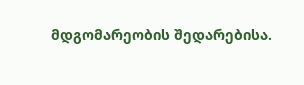მდგომარეობის შედარებისა.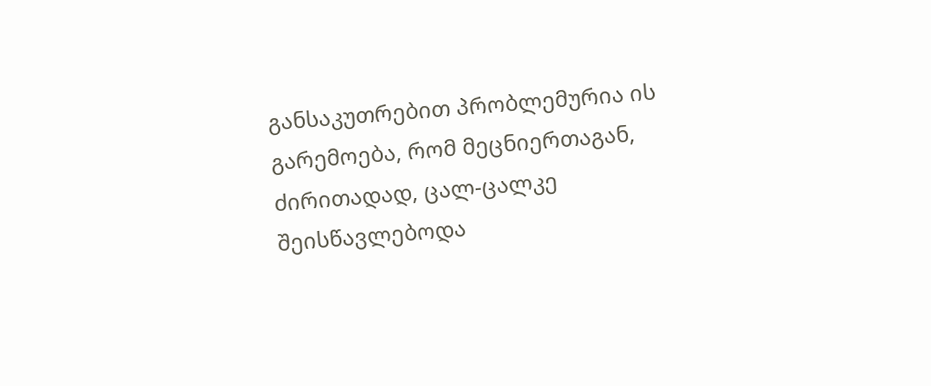განსაკუთრებით პრობლემურია ის გარემოება, რომ მეცნიერთაგან, ძირითადად, ცალ-ცალკე შეისწავლებოდა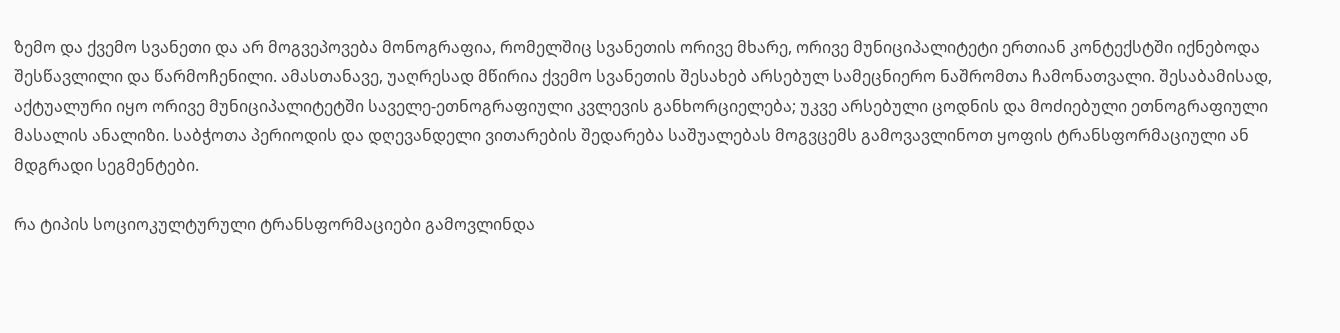ზემო და ქვემო სვანეთი და არ მოგვეპოვება მონოგრაფია, რომელშიც სვანეთის ორივე მხარე, ორივე მუნიციპალიტეტი ერთიან კონტექსტში იქნებოდა შესწავლილი და წარმოჩენილი. ამასთანავე, უაღრესად მწირია ქვემო სვანეთის შესახებ არსებულ სამეცნიერო ნაშრომთა ჩამონათვალი. შესაბამისად, აქტუალური იყო ორივე მუნიციპალიტეტში საველე-ეთნოგრაფიული კვლევის განხორციელება; უკვე არსებული ცოდნის და მოძიებული ეთნოგრაფიული მასალის ანალიზი. საბჭოთა პერიოდის და დღევანდელი ვითარების შედარება საშუალებას მოგვცემს გამოვავლინოთ ყოფის ტრანსფორმაციული ან მდგრადი სეგმენტები.

რა ტიპის სოციოკულტურული ტრანსფორმაციები გამოვლინდა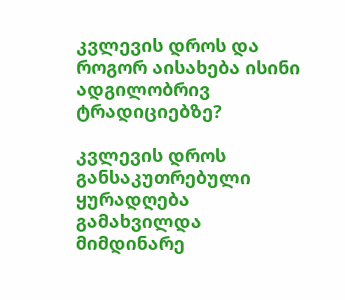კვლევის დროს და როგორ აისახება ისინი ადგილობრივ ტრადიციებზე?

კვლევის დროს  განსაკუთრებული ყურადღება გამახვილდა მიმდინარე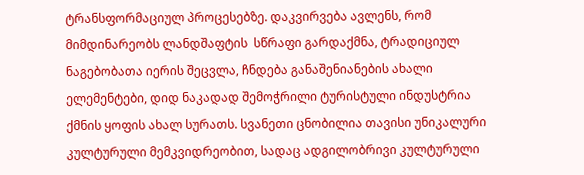ტრანსფორმაციულ პროცესებზე. დაკვირვება ავლენს, რომ მიმდინარეობს ლანდშაფტის  სწრაფი გარდაქმნა, ტრადიციულ ნაგებობათა იერის შეცვლა, ჩნდება განაშენიანების ახალი ელემენტები, დიდ ნაკადად შემოჭრილი ტურისტული ინდუსტრია ქმნის ყოფის ახალ სურათს. სვანეთი ცნობილია თავისი უნიკალური კულტურული მემკვიდრეობით, სადაც ადგილობრივი კულტურული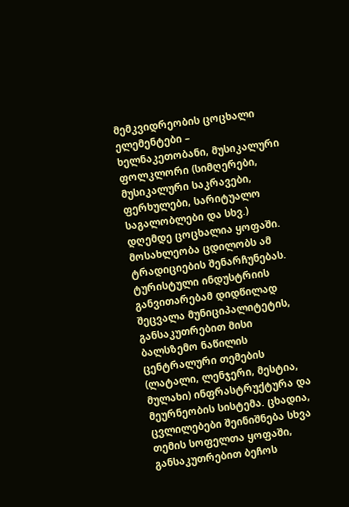მემკვიდრეობის ცოცხალი ელემენტები –  ხელნაკეთობანი, მუსიკალური ფოლკლორი (სიმღერები, მუსიკალური საკრავები, ფერხულები, სარიტუალო საგალობლები და სხვ.) დღემდე ცოცხალია ყოფაში.  მოსახლეობა ცდილობს ამ ტრადიციების შენარჩუნებას. ტურისტული ინდუსტრიის განვითარებამ დიდწილად შეცვალა მუნიციპალიტეტის, განსაკუთრებით მისი ბალსზემო ნაწილის ცენტრალური თემების (ლატალი, ლენჯერი, მესტია, მულახი) ინფრასტრუქტურა და მეურნეობის სისტემა. ცხადია, ცვლილებები შეინიშნება სხვა თემის სოფელთა ყოფაში, განსაკუთრებით ბეჩოს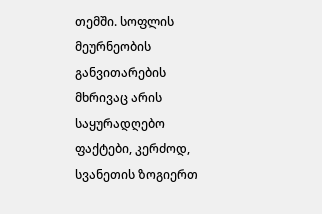თემში. სოფლის მეურნეობის განვითარების მხრივაც არის საყურადღებო ფაქტები, კერძოდ, სვანეთის ზოგიერთ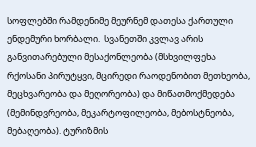სოფლებში რამდენიმე მეურნემ დათესა ქართული ენდემური ხორბალი.  სვანეთში კვლავ არის განვითარებული მესაქონლეობა (მსხვილფეხა რქოსანი პირუტყვი, მცირედი რაოდენობით მეთხეობა, მეცხვარეობა და მეღორეობა) და მიწათმოქმედება (მემინდვრეობა, მეკარტოფილეობა, მებოსტნეობა, მებაღეობა). ტურიზმის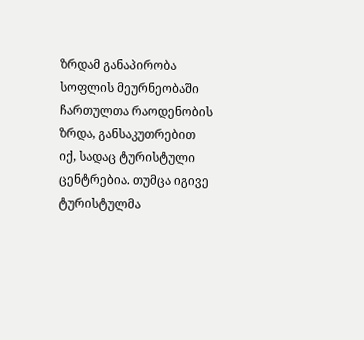ზრდამ განაპირობა სოფლის მეურნეობაში ჩართულთა რაოდენობის ზრდა, განსაკუთრებით იქ, სადაც ტურისტული ცენტრებია. თუმცა იგივე ტურისტულმა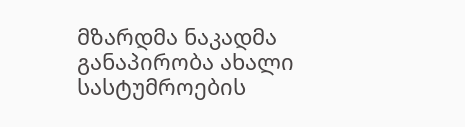მზარდმა ნაკადმა განაპირობა ახალი სასტუმროების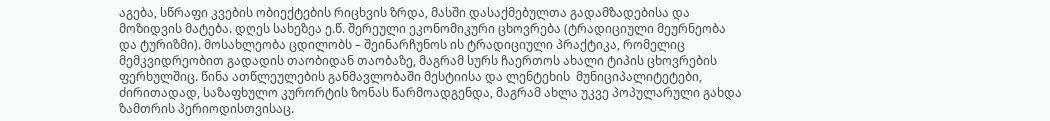აგება, სწრაფი კვების ობიექტების რიცხვის ზრდა, მასში დასაქმებულთა გადამზადებისა და მოზიდვის მატება. დღეს სახეზეა ე.წ. შერეული ეკონომიკური ცხოვრება (ტრადიციული მეურნეობა და ტურიზმი). მოსახლეობა ცდილობს – შეინარჩუნოს ის ტრადიციული პრაქტიკა, რომელიც მემკვიდრეობით გადადის თაობიდან თაობაზე, მაგრამ სურს ჩაერთოს ახალი ტიპის ცხოვრების ფერხულშიც. წინა ათწლეულების განმავლობაში მესტიისა და ლენტეხის  მუნიციპალიტეტები, ძირითადად, საზაფხულო კურორტის ზონას წარმოადგენდა, მაგრამ ახლა უკვე პოპულარული გახდა ზამთრის პერიოდისთვისაც.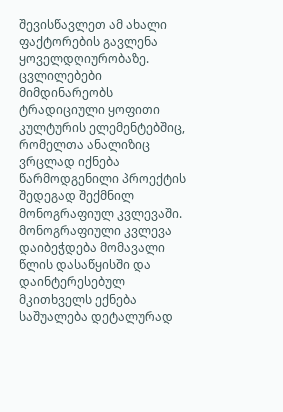შევისწავლეთ ამ ახალი ფაქტორების გავლენა ყოველდღიურობაზე. ცვლილებები მიმდინარეობს ტრადიციული ყოფითი კულტურის ელემენტებშიც, რომელთა ანალიზიც ვრცლად იქნება წარმოდგენილი პროექტის შედეგად შექმნილ მონოგრაფიულ კვლევაში. მონოგრაფიული კვლევა დაიბეჭდება მომავალი წლის დასაწყისში და დაინტერესებულ მკითხველს ექნება საშუალება დეტალურად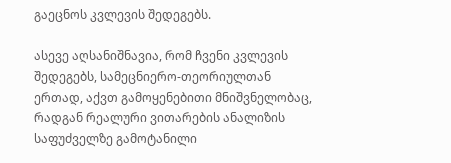გაეცნოს კვლევის შედეგებს.

ასევე აღსანიშნავია, რომ ჩვენი კვლევის შედეგებს, სამეცნიერო-თეორიულთან ერთად, აქვთ გამოყენებითი მნიშვნელობაც, რადგან რეალური ვითარების ანალიზის საფუძველზე გამოტანილი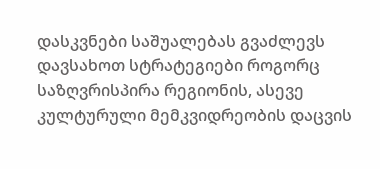დასკვნები საშუალებას გვაძლევს დავსახოთ სტრატეგიები როგორც საზღვრისპირა რეგიონის, ასევე კულტურული მემკვიდრეობის დაცვის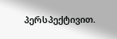პერსპექტივით.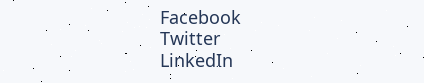Facebook
Twitter
LinkedIn